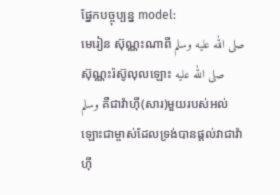ផ្នែកបច្ចុប្បន្ន model:
មេរៀន ស៊ុណ្ណះណាពី صلى الله عليه وسلم
ស៊ុណ្ណះរ៉ស៊ូលុលឡោះ صلى الله عليه وسلم គឺជាវ៉ាហ៊ី(សារ)មួយរបស់អល់ឡោះជាម្ចាស់ដែលទ្រង់បានផ្តល់វាជាវ៉ាហ៊ី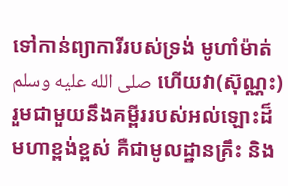ទៅកាន់ព្យាការីរបស់ទ្រង់ មូហាំម៉ាត់ صلى الله عليه وسلم ហើយវា(ស៊ុណ្ណះ)រួមជាមួយនឹងគម្ពីររបស់អល់ឡោះដ៏មហាខ្ពង់ខ្ពស់ គឺជាមូលដ្ឋានគ្រឹះ និង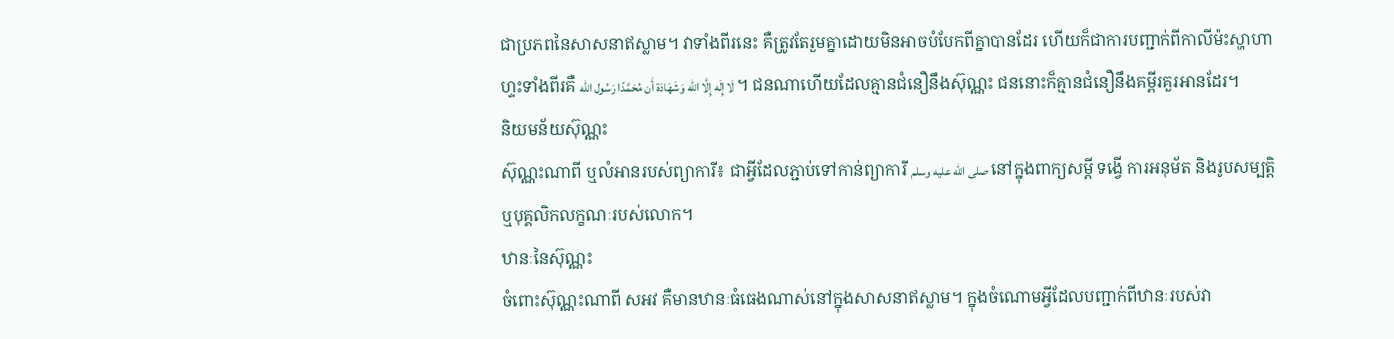ជាប្រភពនៃសាសនាឥស្លាម។ វាទាំងពីរនេះ គឺត្រូវតែរួមគ្នាដោយមិនអាចបំបែកពីគ្នាបានដែរ ហើយក៏ជាការបញ្ជាក់ពីកាលីម៉ះស្ហាហាហ្ទះទាំងពីរគឺ لَا إِلَه إِلَّا الله وَشَهَادَة أَن مُحَمَّدًا رَسُول الله ។ ជនណាហើយដែលគ្មានជំនឿនឹងស៊ុណ្ណះ ជននោះក៏គ្មានជំនឿនឹងគម្ពីរគួរអានដែរ។
និយមន័យស៊ុណ្ណះ
ស៊ុណ្ណះណាពី ឬលំអានរបស់ព្យាការី៖ ជាអ្វីដែលភ្ជាប់ទៅកាន់ព្យាការី صلى الله عليه وسلم នៅក្នុងពាក្យសម្តី ទង្វើ ការអនុម័ត និងរូបសម្បត្តិ ឬបុគ្គលិកលក្ខណៈរបស់លោក។
ឋានៈនៃស៊ុណ្ណះ
ចំពោះស៊ុណ្ណះណាពី សអវ គឺមានឋានៈធំធេងណាស់នៅក្នុងសាសនាឥស្លាម។ ក្នុងចំណោមអ្វីដែលបញ្ជាក់ពីឋានៈរបស់វា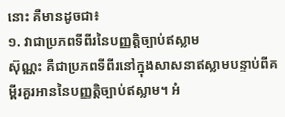នោះ គឺមានដូចជា៖
១. វាជាប្រភពទីពីរនៃបញ្ញត្តិច្បាប់ឥស្លាម
ស៊ុណ្ណះ គឺជាប្រភពទីពីរនៅក្នុងសាសនាឥស្លាមបន្ទាប់ពីគម្ពីរគួរអាននៃបញ្ញត្តិច្បាប់ឥស្លាម។ អំ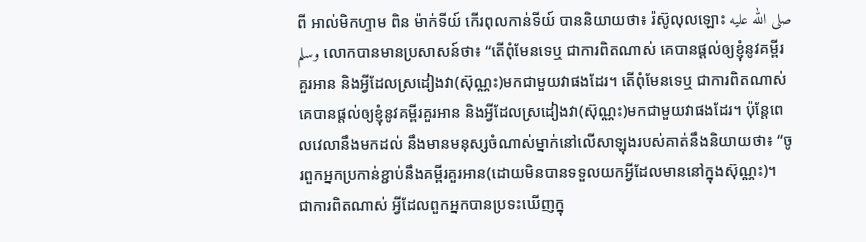ពី អាល់មិកហ្ទាម ពិន ម៉ាក់ទីយ៍ កើរពុលកាន់ទីយ៍ បាននិយាយថា៖ រ៉ស៊ូលុលឡោះ صلى الله عليه وسلم លោកបានមានប្រសាសន៍ថា៖ “តើពុំមែនទេឬ ជាការពិតណាស់ គេបានផ្តល់ឲ្យខ្ញុំនូវគម្ពីរគួរអាន និងអ្វីដែលស្រដៀងវា(ស៊ុណ្ណះ)មកជាមួយវាផងដែរ។ តើពុំមែនទេឬ ជាការពិតណាស់ គេបានផ្តល់ឲ្យខ្ញុំនូវគម្ពីរគួរអាន និងអ្វីដែលស្រដៀងវា(ស៊ុណ្ណះ)មកជាមួយវាផងដែរ។ ប៉ុន្តែពេលវេលានឹងមកដល់ នឹងមានមនុស្សចំណាស់ម្នាក់នៅលើសាឡុងរបស់គាត់នឹងនិយាយថា៖ “ចូរពួកអ្នកប្រកាន់ខ្ជាប់នឹងគម្ពីរគួរអាន(ដោយមិនបានទទួលយកអ្វីដែលមាននៅក្នុងស៊ុណ្ណះ)។ ជាការពិតណាស់ អ្វីដែលពួកអ្នកបានប្រទះឃើញក្នុ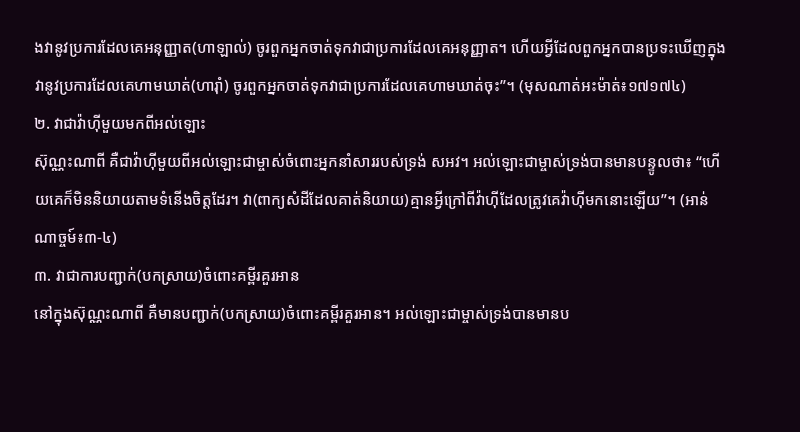ងវានូវប្រការដែលគេអនុញ្ញាត(ហាឡាល់) ចូរពួកអ្នកចាត់ទុកវាជាប្រការដែលគេអនុញ្ញាត។ ហើយអ្វីដែលពួកអ្នកបានប្រទះឃើញក្នុងវានូវប្រការដែលគេហាមឃាត់(ហារ៉ាំ) ចូរពួកអ្នកចាត់ទុកវាជាប្រការដែលគេហាមឃាត់ចុះ”។ (មុសណាត់អះម៉ាត់៖១៧១៧៤)
២. វាជាវ៉ាហ៊ីមួយមកពីអល់ឡោះ
ស៊ុណ្ណះណាពី គឺជាវ៉ាហ៊ីមួយពីអល់ឡោះជាម្ចាស់ចំពោះអ្នកនាំសាររបស់ទ្រង់ សអវ។ អល់ឡោះជាម្ចាស់ទ្រង់បានមានបន្ទូលថា៖ “ហើយគេក៏មិននិយាយតាមទំនើងចិត្ដដែរ។ វា(ពាក្យសំដីដែលគាត់និយាយ)គ្មានអ្វីក្រៅពីវ៉ាហ៊ីដែលត្រូវគេវ៉ាហ៊ីមកនោះឡើយ”។ (អាន់ណាច្ចម៍៖៣-៤)
៣. វាជាការបញ្ជាក់(បកស្រាយ)ចំពោះគម្ពីរគួរអាន
នៅក្នុងស៊ុណ្ណះណាពី គឺមានបញ្ជាក់(បកស្រាយ)ចំពោះគម្ពីរគួរអាន។ អល់ឡោះជាម្ចាស់ទ្រង់បានមានប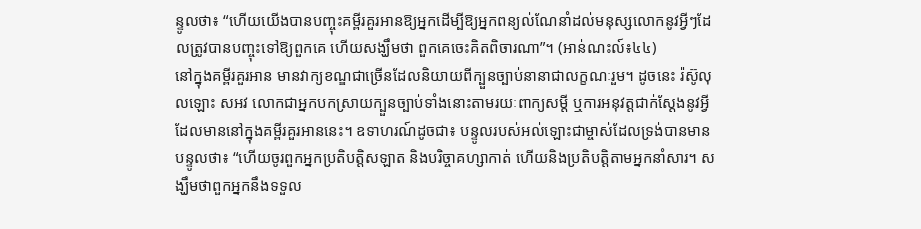ន្ទូលថា៖ “ហើយយើងបានបញ្ចុះគម្ពីរគួរអានឱ្យអ្នកដើម្បីឱ្យអ្នកពន្យល់ណែនាំដល់មនុស្សលោកនូវអ្វីៗដែលត្រូវបានបញ្ចុះទៅឱ្យពួកគេ ហើយសង្ឃឹមថា ពួកគេចេះគិតពិចារណា”។ (អាន់ណះល៍៖៤៤)
នៅក្នុងគម្ពីរគួរអាន មានវាក្យខណ្ឌជាច្រើនដែលនិយាយពីក្បួនច្បាប់នានាជាលក្ខណៈរួម។ ដូចនេះ រ៉ស៊ូលុលឡោះ សអវ លោកជាអ្នកបកស្រាយក្បួនច្បាប់ទាំងនោះតាមរយៈពាក្យសម្តី ឬការអនុវត្តជាក់ស្តែងនូវអ្វីដែលមាននៅក្នុងគម្ពីរគួរអាននេះ។ ឧទាហរណ៍ដូចជា៖ បន្ទូលរបស់អល់ឡោះជាម្ចាស់ដែលទ្រង់បានមានបន្ទូលថា៖ “ហើយចូរពួកអ្នកប្រតិបត្ដិសឡាត និងបរិច្ចាគហ្សាកាត់ ហើយនិងប្រតិបត្ដិតាមអ្នកនាំសារ។ សង្ឃឹមថាពួកអ្នកនឹងទទួល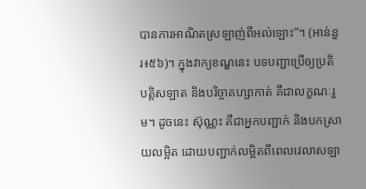បានការអាណិតស្រឡាញ់ពីអល់ឡោះ”។ (អាន់នួរ៖៥៦)។ ក្នុងវាក្យខណ្ឌនេះ បទបញ្ជាប្រើឲ្យប្រតិបត្តិសឡាត និងបរិច្ចាគហ្សាកាត់ គឺជាលក្ខណៈរួម។ ដូចនេះ ស៊ុណ្ណះ គឺជាអ្នកបញ្ជាក់ និងបកស្រាយលម្អិត ដោយបញ្ជាក់លម្អិតពីពេលវេលាសឡា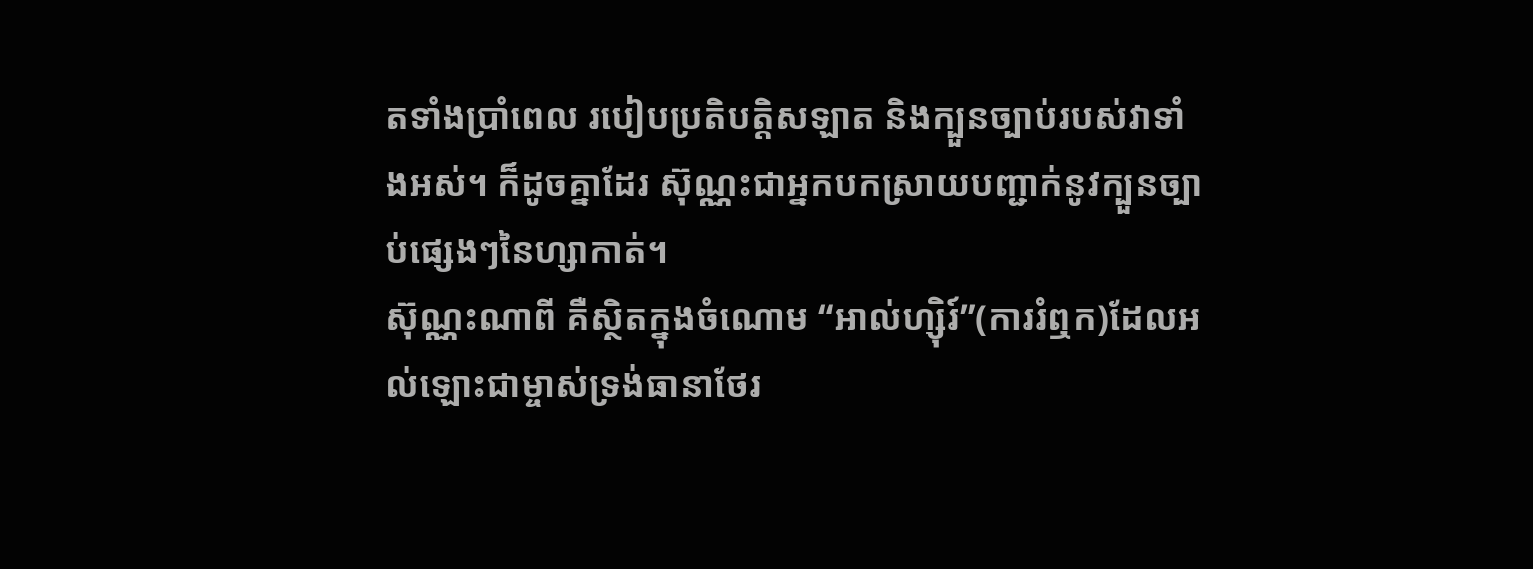តទាំងប្រាំពេល របៀបប្រតិបត្តិសឡាត និងក្បួនច្បាប់របស់វាទាំងអស់។ ក៏ដូចគ្នាដែរ ស៊ុណ្ណះជាអ្នកបកស្រាយបញ្ជាក់នូវក្បួនច្បាប់ផ្សេងៗនៃហ្សាកាត់។
ស៊ុណ្ណះណាពី គឺស្ថិតក្នុងចំណោម “អាល់ហ្ស៊ិរ៍”(ការរំឮក)ដែលអល់ឡោះជាម្ចាស់ទ្រង់ធានាថែរ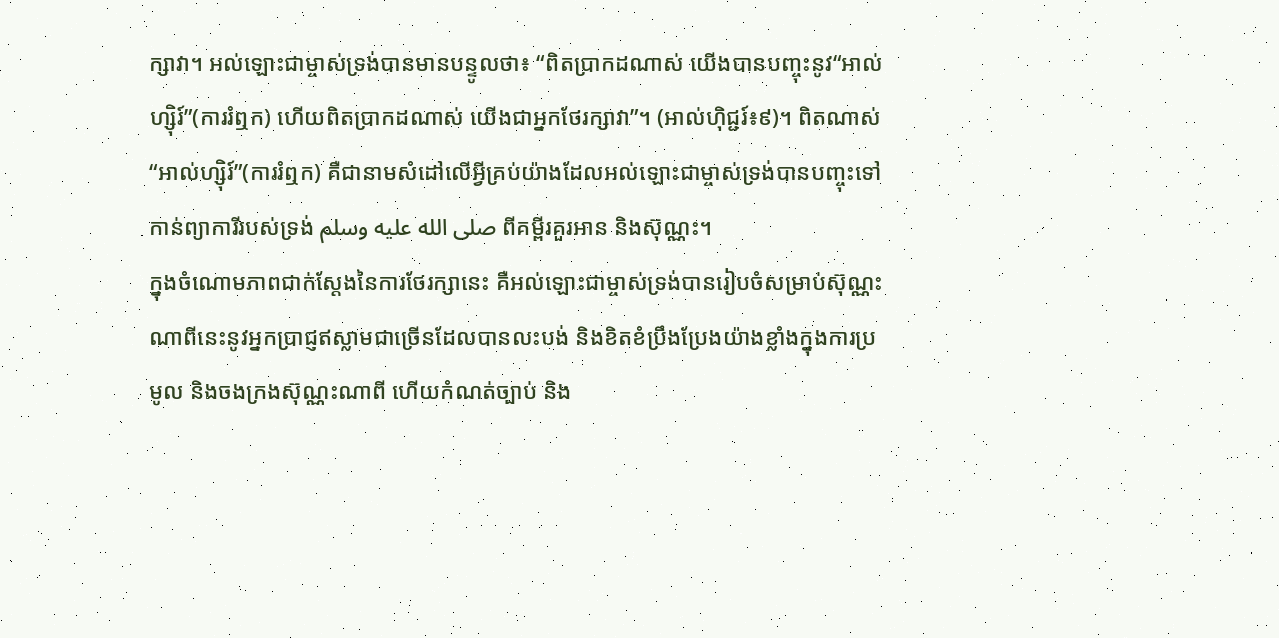ក្សាវា។ អល់ឡោះជាម្ចាស់ទ្រង់បានមានបន្ទូលថា៖ “ពិតប្រាកដណាស់ យើងបានបញ្ចុះនូវ“អាល់ហ្ស៊ិរ៍”(ការរំឮក) ហើយពិតប្រាកដណាស់ យើងជាអ្នកថែរក្សាវា”។ (អាល់ហ៊ិជ្ជរ៍៖៩)។ ពិតណាស់ “អាល់ហ្ស៊ិរ៍”(ការរំឮក) គឺជានាមសំដៅលើអ្វីគ្រប់យ៉ាងដែលអល់ឡោះជាម្ចាស់ទ្រង់បានបញ្ចុះទៅកាន់ព្យាការីរបស់ទ្រង់ صلى الله عليه وسلم ពីគម្ពីរគួរអាន និងស៊ុណ្ណះ។
ក្នុងចំណោមភាពជាក់ស្តែងនៃការថែរក្សានេះ គឺអល់ឡោះជាម្ចាស់ទ្រង់បានរៀបចំសម្រាប់ស៊ុណ្ណះណាពីនេះនូវអ្នកប្រាជ្ញឥស្លាមជាច្រើនដែលបានលះបង់ និងខិតខំប្រឹងប្រែងយ៉ាងខ្លាំងក្នុងការប្រមូល និងចងក្រងស៊ុណ្ណះណាពី ហើយកំណត់ច្បាប់ និង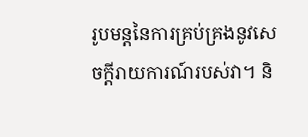រូបមន្តនៃការគ្រប់គ្រងនូវសេចក្តីរាយការណ៍របស់វា។ និ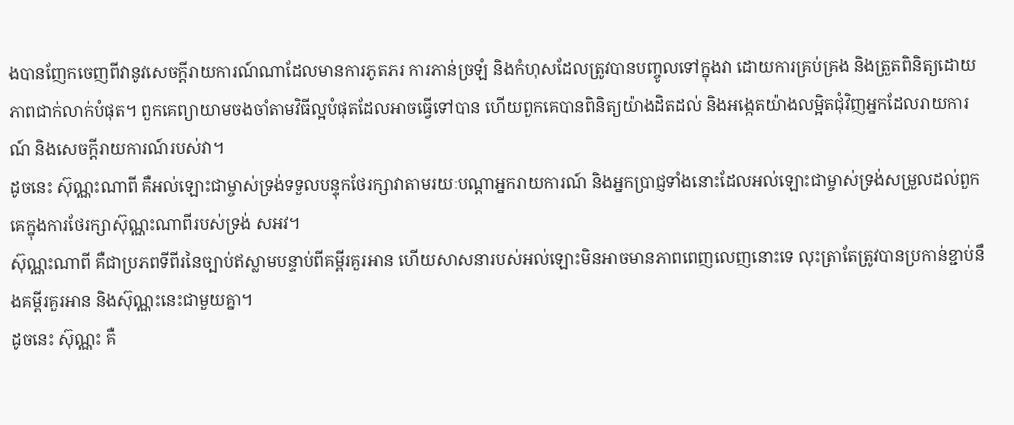ងបានញែកចេញពីវានូវសេចក្តីរាយការណ៍ណាដែលមានការភូតភរ ការភាន់ច្រឡំ និងកំហុសដែលត្រូវបានបញ្ចូលទៅក្នុងវា ដោយការគ្រប់គ្រង និងត្រួតពិនិត្យដោយភាពជាក់លាក់បំផុត។ ពួកគេព្យាយាមចងចាំតាមវិធីល្អបំផុតដែលអាចធ្វើទៅបាន ហើយពួកគេបានពិនិត្យយ៉ាងដិតដល់ និងអង្កេតយ៉ាងលម្អិតជុំវិញអ្នកដែលរាយការណ៍ និងសេចក្តីរាយការណ៍របស់វា។
ដូចនេះ ស៊ុណ្ណះណាពី គឺអល់ឡោះជាម្ចាស់ទ្រង់ទទួលបន្ទុកថែរក្សាវាតាមរយៈបណ្តាអ្នករាយការណ៍ និងអ្នកប្រាជ្ញទាំងនោះដែលអល់ឡោះជាម្ចាស់ទ្រង់សម្រួលដល់ពួកគេក្នុងការថែរក្សាស៊ុណ្ណះណាពីរបស់ទ្រង់ សអវ។
ស៊ុណ្ណះណាពី គឺជាប្រភពទីពីរនៃច្បាប់ឥស្លាមបន្ទាប់ពីគម្ពីរគួរអាន ហើយសាសនារបស់អល់ឡោះមិនអាចមានភាពពេញលេញនោះទេ លុះត្រាតែត្រូវបានប្រកាន់ខ្ជាប់នឹងគម្ពីរគួរអាន និងស៊ុណ្ណះនេះជាមួយគ្នា។
ដូចនេះ ស៊ុណ្ណះ គឺ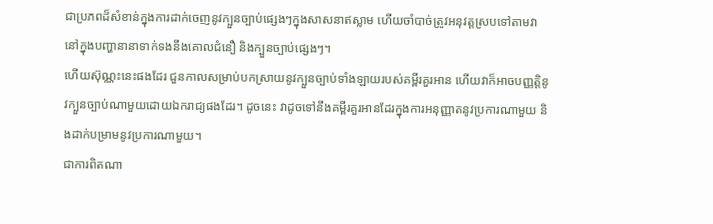ជាប្រភពដ៏សំខាន់ក្នុងការដាក់ចេញនូវក្បួនច្បាប់ផ្សេងៗក្នុងសាសនាឥស្លាម ហើយចាំបាច់ត្រូវអនុវត្តស្របទៅតាមវា នៅក្នុងបញ្ហានានាទាក់ទងនឹងគោលជំនឿ និងក្បួនច្បាប់ផ្សេងៗ។
ហើយស៊ុណ្ណះនេះផងដែរ ជួនកាលសម្រាប់បកស្រាយនូវក្បួនច្បាប់ទាំងឡាយរបស់គម្ពីរគួរអាន ហើយវាក៏អាចបញ្ញត្តិនូវក្បួនច្បាប់ណាមួយដោយឯករាជ្យផងដែរ។ ដូចនេះ វាដូចទៅនឹងគម្ពីរគួរអានដែរក្នុងការអនុញ្ញាតនូវប្រការណាមួយ និងដាក់បម្រាមនូវប្រការណាមួយ។
ជាការពិតណា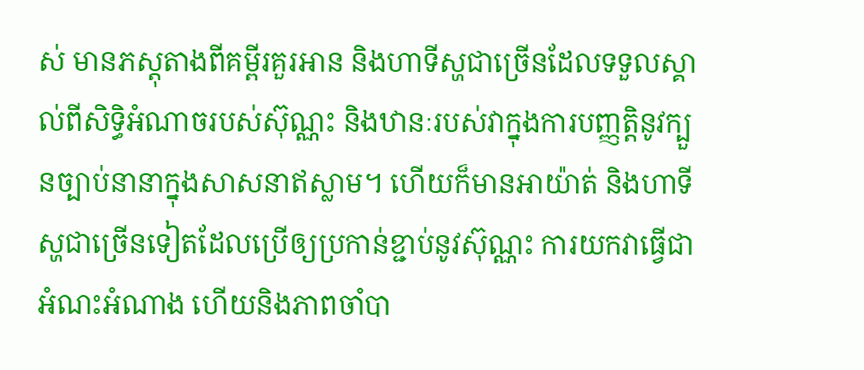ស់ មានភស្តុតាងពីគម្ពីរគួរអាន និងហាទីស្ហជាច្រើនដែលទទួលស្គាល់ពីសិទ្ធិអំណាចរបស់ស៊ុណ្ណះ និងឋានៈរបស់វាក្នុងការបញ្ញត្តិនូវក្បួនច្បាប់នានាក្នុងសាសនាឥស្លាម។ ហើយក៏មានអាយ៉ាត់ និងហាទីស្ហជាច្រើនទៀតដែលប្រើឲ្យប្រកាន់ខ្ជាប់នូវស៊ុណ្ណះ ការយកវាធ្វើជាអំណះអំណាង ហើយនិងភាពចាំបា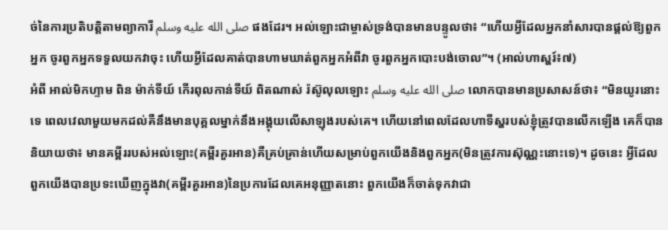ច់នៃការប្រតិបត្តិតាមព្យាការី صلى الله عليه وسلم ផងដែរ។ អល់ឡោះជាម្ចាស់ទ្រង់បានមានបន្ទូលថា៖ “ហើយអ្វីដែលអ្នកនាំសារបានផ្ដល់ឱ្យពួកអ្នក ចូរពួកអ្នកទទួលយកវាចុះ ហើយអ្វីដែលគាត់បានហាមឃាត់ពួកអ្នកអំពីវា ចូរពួកអ្នកបោះបង់ចោល”។ (អាល់ហាស្ហរ៍៖៧)
អំពី អាល់មិកហ្ទាម ពិន ម៉ាក់ទីយ៍ កើរពុលកាន់ទីយ៍ ពិតណាស់ រ៉ស៊ូលុលឡោះ صلى الله عليه وسلم លោកបានមានប្រសាសន៍ថា៖ “មិនយូរនោះទេ ពេលវេលាមួយមកដល់គឺនឹងមានបុគ្គលម្នាក់នឹងអង្គុយលើសាឡុងរបស់គេ។ ហើយនៅពេលដែលហាទីស្ហរបស់ខ្ញុំត្រូវបានលើកឡើង គេក៏បាននិយាយថា៖ មានគម្ពីររបស់អល់ឡោះ(គម្ពីរគួរអាន)គឺគ្រប់គ្រាន់ហើយសម្រាប់ពួកយើងនិងពួកអ្នក(មិនត្រូវការស៊ុណ្ណះនោះទេ)។ ដូចនេះ អ្វីដែលពួកយើងបានប្រទះឃើញក្នុងវា(គម្ពីរគួរអាន)នៃប្រការដែលគេអនុញ្ញាតនោះ ពួកយើងក៏ចាត់ទុកវាជា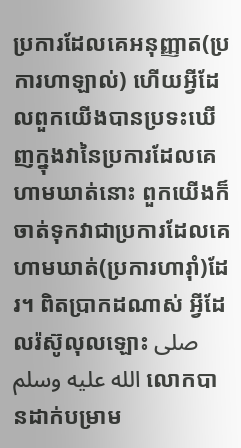ប្រការដែលគេអនុញ្ញាត(ប្រការហាឡាល់) ហើយអ្វីដែលពួកយើងបានប្រទះឃើញក្នុងវានៃប្រការដែលគេហាមឃាត់នោះ ពួកយើងក៏ចាត់ទុកវាជាប្រការដែលគេហាមឃាត់(ប្រការហារ៉ាំ)ដែរ។ ពិតប្រាកដណាស់ អ្វីដែលរ៉ស៊ូលុលឡោះ صلى الله عليه وسلم លោកបានដាក់បម្រាម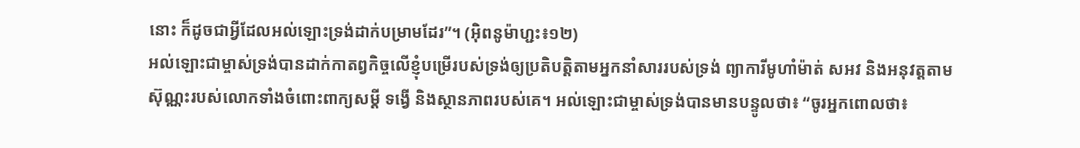នោះ ក៏ដូចជាអ្វីដែលអល់ឡោះទ្រង់ដាក់បម្រាមដែរ”។ (អ៊ិពនូម៉ាហ្ជះ៖១២)
អល់ឡោះជាម្ចាស់ទ្រង់បានដាក់កាតព្វកិច្ចលើខ្ញុំបម្រើរបស់ទ្រង់ឲ្យប្រតិបត្តិតាមអ្នកនាំសាររបស់ទ្រង់ ព្យាការីមូហាំម៉ាត់ សអវ និងអនុវត្តតាមស៊ុណ្ណះរបស់លោកទាំងចំពោះពាក្យសម្តី ទង្វើ និងស្ថានភាពរបស់គេ។ អល់ឡោះជាម្ចាស់ទ្រង់បានមានបន្ទូលថា៖ “ចូរអ្នកពោលថា៖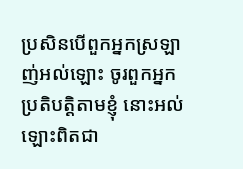ប្រសិនបើពួកអ្នកស្រឡាញ់អល់ឡោះ ចូរពួកអ្នកប្រតិបត្ដិតាមខ្ញុំ នោះអល់ឡោះពិតជា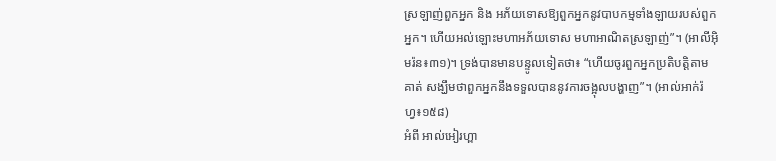ស្រឡាញ់ពួកអ្នក និង អភ័យទោសឱ្យពួកអ្នកនូវបាបកម្មទាំងឡាយរបស់ពួកអ្នក។ ហើយអល់ឡោះមហាអភ័យទោស មហាអាណិតស្រឡាញ់”។ (អាលីអ៊ិមរ៉ន៖៣១)។ ទ្រង់បានមានបន្ទូលទៀតថា៖ “ហើយចូរពួកអ្នកប្រតិបត្ដិតាមគាត់ សង្ឃឹមថាពួកអ្នកនឹងទទួលបាននូវការចង្អុលបង្ហាញ”។ (អាល់អាក់រ៉ហ្វ៖១៥៨)
អំពី អាល់អៀរហ្ពា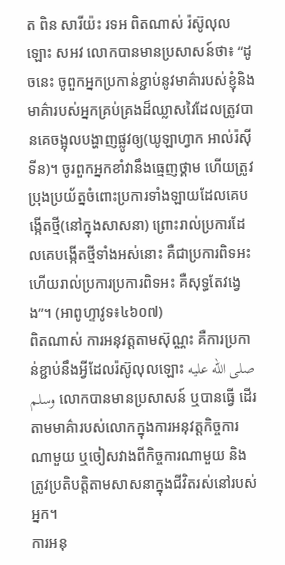ត ពិន សារីយ៉ះ រទអ ពិតណាស់ រ៉ស៊ូលុលឡោះ សអវ លោកបានមានប្រសាសន៍ថា៖ “ដូចនេះ ចូពួកអ្នកប្រកាន់ខ្ជាប់នូវមាគ៌ារបស់ខ្ញុំនិងមាគ៌ារបស់អ្នកគ្រប់គ្រងដ៏ឈ្លាសវៃដែលត្រូវបានគេចង្អុលបង្ហាញផ្លូវឲ្យ(ឃូឡាហ្វាក អាល់រ៉ស៊ីទីន)។ ចូរពួកអ្នកខាំវានឹងធេ្មញថ្គាម ហើយត្រូវប្រុងប្រយ័ត្នចំពោះប្រការទាំងឡាយដែលគេបង្កើតថ្មី(នៅក្នុងសាសនា) ព្រោះរាល់ប្រការដែលគេបង្កើតថ្មីទាំងអស់នោះ គឺជាប្រការពិទអះ ហើយរាល់ប្រការប្រការពិទអះ គឺសុទ្ធតែវងេ្វង”។ (អាពូហ្ទាវូទ៖៤៦០៧)
ពិតណាស់ ការអនុវត្តតាមស៊ុណ្ណះ គឺការប្រកាន់ខ្ជាប់នឹងអ្វីដែលរ៉ស៊ូលុលឡោះ صلى الله عليه وسلم លោកបានមានប្រសាសន៍ ឬបានធ្វើ ដើរតាមមាគ៌ារបស់លោកក្នុងការអនុវត្តកិច្ចការណាមួយ ឬចៀសវាងពីកិច្ចការណាមួយ និងត្រូវប្រតិបត្តិតាមសាសនាក្នុងជីវិតរស់នៅរបស់អ្នក។
ការអនុ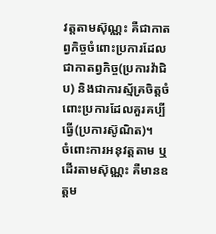វត្តតាមស៊ុណ្ណះ គឺជាកាតព្វកិច្ចចំពោះប្រការដែលជាកាតព្វកិច្ច(ប្រការវ៉ាជិប) និងជាការស្ម័គ្រចិត្តចំពោះប្រការដែលគួរគប្បីធ្វើ(ប្រការស៊ូណិត)។
ចំពោះការអនុវត្តតាម ឬដើរតាមស៊ុណ្ណះ គឺមានឧត្តម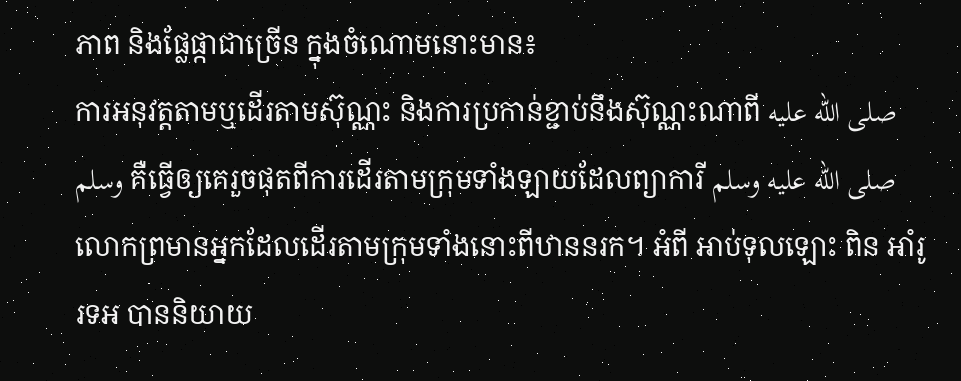ភាព និងផ្លែផ្កាជាច្រើន ក្នុងចំណោមនោះមាន៖
ការអនុវត្តតាមឬដើរតាមស៊ុណ្ណះ និងការប្រកាន់ខ្ជាប់នឹងស៊ុណ្ណះណាពី صلى الله عليه وسلم គឺធ្វើឲ្យគេរួចផុតពីការដើរតាមក្រុមទាំងឡាយដែលព្យាការី صلى الله عليه وسلم លោកព្រមានអ្នកដែលដើរតាមក្រុមទាំងនោះពីឋាននរក។ អំពី អាប់ទុលឡោះ ពិន អាំរូ រទអ បាននិយាយ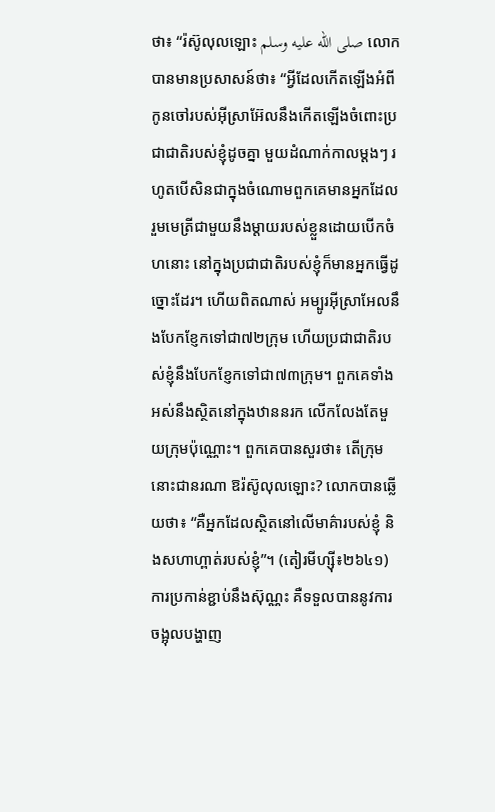ថា៖ “រ៉ស៊ូលុលឡោះ صلى الله عليه وسلم លោកបានមានប្រសាសន៍ថា៖ “អ្វីដែលកើតឡើងអំពីកូនចៅរបស់អ៊ីស្រាអ៊ែលនឹងកើតឡើងចំពោះប្រជាជាតិរបស់ខ្ញុំដូចគ្នា មួយដំណាក់កាលម្តងៗ រហូតបើសិនជាក្នុងចំណោមពួកគេមានអ្នកដែលរួមមេត្រីជាមួយនឹងម្តាយរបស់ខ្លួនដោយបើកចំហនោះ នៅក្នុងប្រជាជាតិរបស់ខ្ញុំក៏មានអ្នកធ្វើដូច្នោះដែរ។ ហើយពិតណាស់ អម្បូរអ៊ីស្រាអែលនឹងបែកខ្ញែកទៅជា៧២ក្រុម ហើយប្រជាជាតិរបស់ខ្ញុំនឹងបែកខ្ញែកទៅជា៧៣ក្រុម។ ពួកគេទាំងអស់នឹងស្ថិតនៅក្នុងឋាននរក លើកលែងតែមួយក្រុមប៉ុណ្ណោះ។ ពួកគេបានសួរថា៖ តើក្រុមនោះជានរណា ឱរ៉ស៊ូលុលឡោះ? លោកបានឆ្លើយថា៖ “គឺអ្នកដែលស្ថិតនៅលើមាគ៌ារបស់ខ្ញុំ និងសហាហ្ពាត់របស់ខ្ញុំ”។ (តៀរមីហ្ស៊ី៖២៦៤១)
ការប្រកាន់ខ្ជាប់នឹងស៊ុណ្ណះ គឺទទួលបាននូវការចង្អុលបង្ហាញ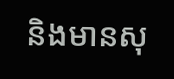និងមានសុ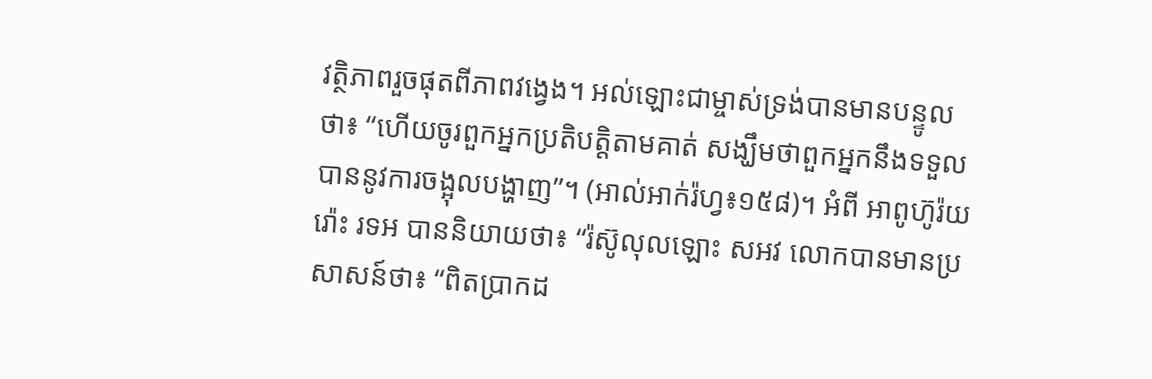វត្ថិភាពរួចផុតពីភាពវង្វេង។ អល់ឡោះជាម្ចាស់ទ្រង់បានមានបន្ទូលថា៖ “ហើយចូរពួកអ្នកប្រតិបត្ដិតាមគាត់ សង្ឃឹមថាពួកអ្នកនឹងទទួលបាននូវការចង្អុលបង្ហាញ”។ (អាល់អាក់រ៉ហ្វ៖១៥៨)។ អំពី អាពូហ៊ូរ៉យរ៉ោះ រទអ បាននិយាយថា៖ “រ៉ស៊ូលុលឡោះ សអវ លោកបានមានប្រសាសន៍ថា៖ “ពិតប្រាកដ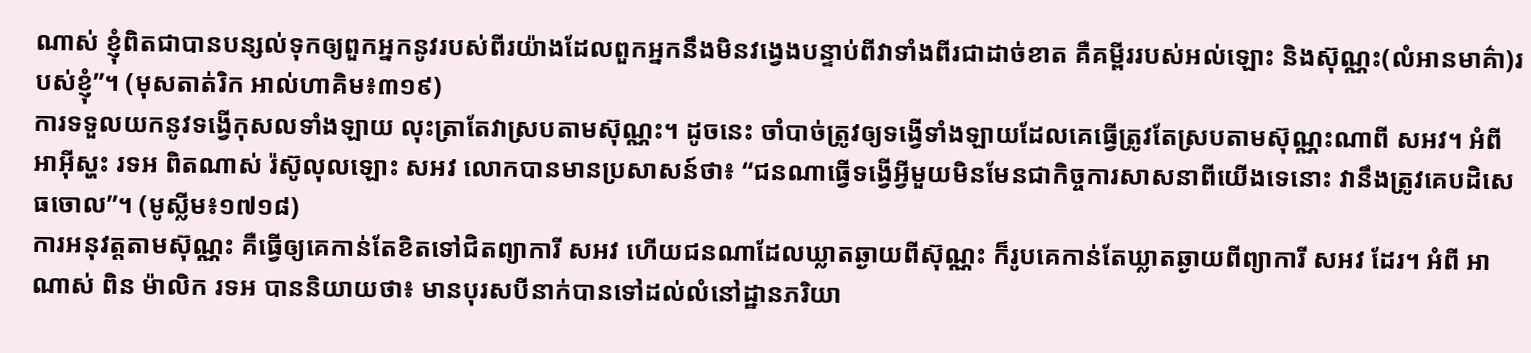ណាស់ ខ្ញុំពិតជាបានបន្សល់ទុកឲ្យពួកអ្នកនូវរបស់ពីរយ៉ាងដែលពួកអ្នកនឹងមិនវង្វេងបន្ទាប់ពីវាទាំងពីរជាដាច់ខាត គឺគម្ពីររបស់អល់ឡោះ និងស៊ុណ្ណះ(លំអានមាគ៌ា)របស់ខ្ញុំ”។ (មុសតាត់រិក អាល់ហាគិម៖៣១៩)
ការទទួលយកនូវទង្វើកុសលទាំងឡាយ លុះត្រាតែវាស្របតាមស៊ុណ្ណះ។ ដូចនេះ ចាំបាច់ត្រូវឲ្យទង្វើទាំងឡាយដែលគេធ្វើត្រូវតែស្របតាមស៊ុណ្ណះណាពី សអវ។ អំពី អាអ៊ីស្ហះ រទអ ពិតណាស់ រ៉ស៊ូលុលឡោះ សអវ លោកបានមានប្រសាសន៍ថា៖ “ជនណាធ្វើទង្វើអ្វីមួយមិនមែនជាកិច្ចការសាសនាពីយើងទេនោះ វានឹងត្រូវគេបដិសេធចោល”។ (មូស្លីម៖១៧១៨)
ការអនុវត្តតាមស៊ុណ្ណះ គឺធ្វើឲ្យគេកាន់តែខិតទៅជិតព្យាការី សអវ ហើយជនណាដែលឃ្លាតឆ្ងាយពីស៊ុណ្ណះ ក៏រូបគេកាន់តែឃ្លាតឆ្ងាយពីព្យាការី សអវ ដែរ។ អំពី អាណាស់ ពិន ម៉ាលិក រទអ បាននិយាយថា៖ មានបុរសបីនាក់បានទៅដល់លំនៅដ្ឋានភរិយា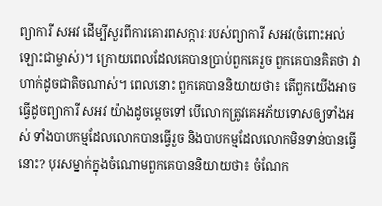ព្យាការី សអវ ដើម្បីសួរពីការគោរពសក្ការៈរបស់ព្យាការី សអវ(ចំពោះអល់ឡោះជាម្ចាស់)។ ក្រោយពេលដែលគេបានប្រាប់ពួកគេរួច ពួកគេបានគិតថា វាហាក់ដូចជាតិចណាស់។ ពេលនោះ ពួកគេបាននិយាយថា៖ តើពួកយើងអាចធ្វើដូចព្យាការី សអវ យ៉ាងដូចម្តេចទៅ បើលោកត្រូវគេអភ័យទោសឲ្យទាំងអស់ ទាំងបាបកម្មដែលលោកបានធ្វើរួច និងបាបកម្មដែលលោកមិនទាន់បានធ្វើនោះ? បុរសម្នាក់ក្នុងចំណោមពួកគេបាននិយាយថា៖ ចំណែក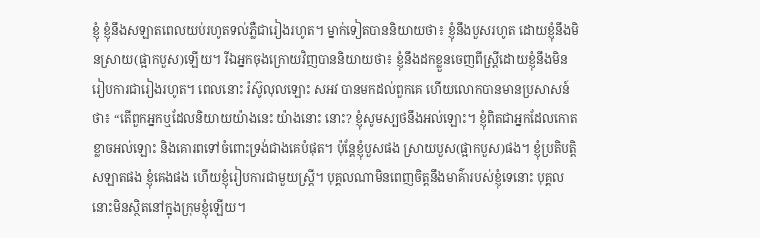ខ្ញុំ ខ្ញុំនឹងសឡាតពេលយប់រហូតទល់ភ្លឺជារៀងរហូត។ ម្នាក់ទៀតបាននិយាយថា៖ ខ្ញុំនឹងបួសរហូត ដោយខ្ញុំនឹងមិនស្រាយ(ផ្អាកបួស)ឡើយ។ រីឯអ្នកចុងក្រោយវិញបាននិយាយថា៖ ខ្ញុំនឹងដកខ្លួនចេញពីស្ត្រីដោយខ្ញុំនឹងមិនរៀបការជារៀងរហូត។ ពេលនោះ រ៉ស៊ូលុលឡោះ សអវ បានមកដល់ពួកគេ ហើយលោកបានមានប្រសាសន៍ថា៖ “តើពួកអ្នកឬដែលនិយាយយ៉ាងនេះ យ៉ាងនោះ នោះ? ខ្ញុំសូមស្បថនឹងអល់ឡោះ។ ខ្ញុំពិតជាអ្នកដែលកោតខ្លាចអល់ឡោះ និងគោរពទៅចំពោះទ្រង់ជាងគេបំផុត។ ប៉ុន្តែខ្ញុំបួសផង ស្រាយបួស(ផ្អាកបួស)ផង។ ខ្ញុំប្រតិបត្តិសឡាតផង ខ្ញុំគេងផង ហើយខ្ញុំរៀបការជាមួយស្ត្រី។ បុគ្គលណាមិនពេញចិត្តនឹងមាគ៌ារបស់ខ្ញុំទេនោះ បុគ្គលនោះមិនស្ថិតនៅក្នុងក្រុមខ្ញុំឡើយ។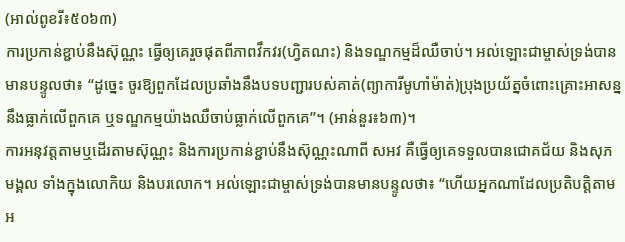(អាល់ពូខរី៖៥០៦៣)
ការប្រកាន់ខ្ជាប់នឹងស៊ុណ្ណះ ធ្វើឲ្យគេរួចផុតពីភាពវឹកវរ(ហ្វិតណះ) និងទណ្ឌកម្មដ៏ឈឺចាប់។ អល់ឡោះជាម្ចាស់ទ្រង់បានមានបន្ទូលថា៖ “ដូចេ្នះ ចូរឱ្យពួកដែលប្រឆាំងនឹងបទបញ្ជារបស់គាត់(ព្យាការីមូហាំម៉ាត់)ប្រុងប្រយ័ត្នចំពោះគ្រោះអាសន្ននឹងធ្លាក់លើពួកគេ ឬទណ្ឌកម្មយ៉ាងឈឺចាប់ធ្លាក់លើពួកគេ”។ (អាន់នួរ៖៦៣)។
ការអនុវត្តតាមឬដើរតាមស៊ុណ្ណះ និងការប្រកាន់ខ្ជាប់នឹងស៊ុណ្ណះណាពី សអវ គឺធ្វើឲ្យគេទទួលបានជោគជ័យ និងសុភមង្គល ទាំងក្នុងលោកិយ និងបរលោក។ អល់ឡោះជាម្ចាស់ទ្រង់បានមានបន្ទូលថា៖ “ហើយអ្នកណាដែលប្រតិបត្ដិតាមអ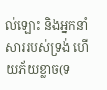ល់ឡោះ និងអ្នកនាំសាររបស់ទ្រង់ ហើយភ័យខ្លាច(ទ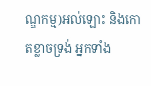ណ្ឌកម្ម)អល់ឡោះ និងកោតខ្លាចទ្រង់ អ្នកទាំង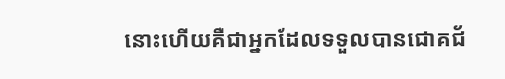នោះហើយគឺជាអ្នកដែលទទួលបានជោគជ័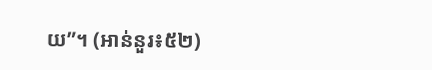យ”។ (អាន់នួរ៖៥២)